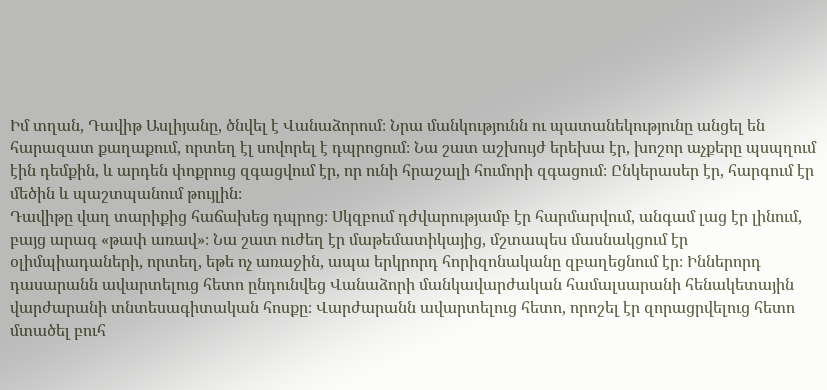Իմ տղան, Դավիթ Ասլիյանը, ծնվել է Վանաձորում։ Նրա մանկությունն ու պատանեկությունը անցել են հարազատ քաղաքում, որտեղ էլ սովորել է դպրոցում։ Նա շատ աշխույժ երեխա էր, խոշոր աչքերը պսպղում էին դեմքին, և արդեն փոքրուց զգացվում էր, որ ունի հրաշալի հումորի զգացում։ Ընկերասեր էր, հարգում էր մեծին և պաշտպանում թույլին։
Դավիթը վաղ տարիքից հաճախեց դպրոց։ Սկզբում դժվարությամբ էր հարմարվում, անգամ լաց էր լինում, բայց արագ «թափ առավ»։ Նա շատ ուժեղ էր մաթեմատիկայից, մշտապես մասնակցում էր օլիմպիադաների, որտեղ, եթե ոչ առաջին, ապա երկրորդ հորիզոնականը զբաղեցնում էր։ Իններորդ դասարանն ավարտելուց հետո ընդունվեց Վանաձորի մանկավարժական համալսարանի հենակետային վարժարանի տնտեսագիտական հոսքը։ Վարժարանն ավարտելուց հետո, որոշել էր զորացրվելուց հետո մտածել բուհ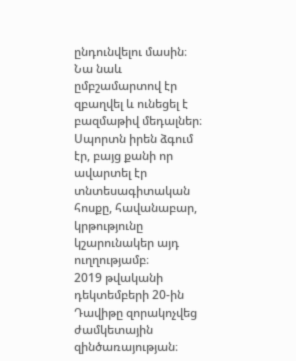ընդունվելու մասին։
Նա նաև ըմբշամարտով էր զբաղվել և ունեցել է բազմաթիվ մեդալներ։ Սպորտն իրեն ձգում էր, բայց քանի որ ավարտել էր տնտեսագիտական հոսքը, հավանաբար, կրթությունը կշարունակեր այդ ուղղությամբ։
2019 թվականի դեկտեմբերի 20-ին Դավիթը զորակոչվեց ժամկետային զինծառայության։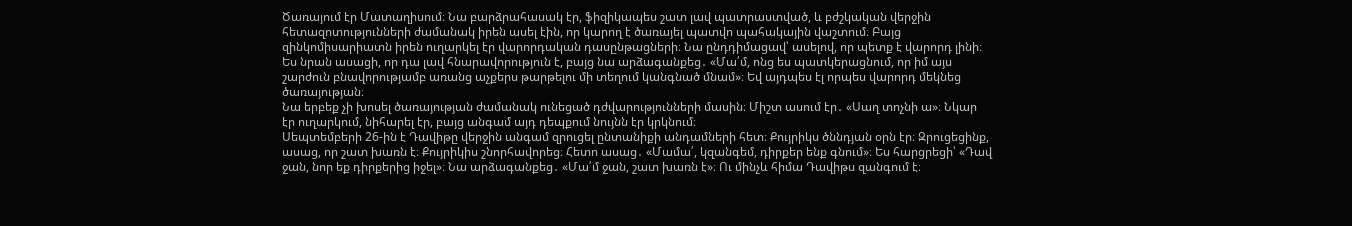Ծառայում էր Մատաղիսում։ Նա բարձրահասակ էր, ֆիզիկապես շատ լավ պատրաստված, և բժշկական վերջին հետազոտությունների ժամանակ իրեն ասել էին, որ կարող է ծառայել պատվո պահակային վաշտում։ Բայց զինկոմիսարիատն իրեն ուղարկել էր վարորդական դասընթացների։ Նա ընդդիմացավ՝ ասելով, որ պետք է վարորդ լինի։ Ես նրան ասացի, որ դա լավ հնարավորություն է, բայց նա արձագանքեց․ «Մա՛մ, ոնց ես պատկերացնում, որ իմ այս շարժուն բնավորությամբ առանց աչքերս թարթելու մի տեղում կանգնած մնամ»։ Եվ այդպես էլ որպես վարորդ մեկնեց ծառայության։
Նա երբեք չի խոսել ծառայության ժամանակ ունեցած դժվարությունների մասին։ Միշտ ասում էր․ «Սաղ տոչնի ա»։ Նկար էր ուղարկում, նիհարել էր, բայց անգամ այդ դեպքում նույնն էր կրկնում։
Սեպտեմբերի 26-ին է Դավիթը վերջին անգամ զրուցել ընտանիքի անդամների հետ։ Քույրիկս ծննդյան օրն էր։ Զրուցեցինք, ասաց, որ շատ խառն է։ Քույրիկիս շնորհավորեց։ Հետո ասաց․ «Մամա՛, կզանգեմ, դիրքեր ենք գնում»։ Ես հարցրեցի՝ «Դավ ջան, նոր եք դիրքերից իջել»։ Նա արձագանքեց․ «Մա՛մ ջան, շատ խառն է»։ Ու մինչև հիմա Դավիթս զանգում է։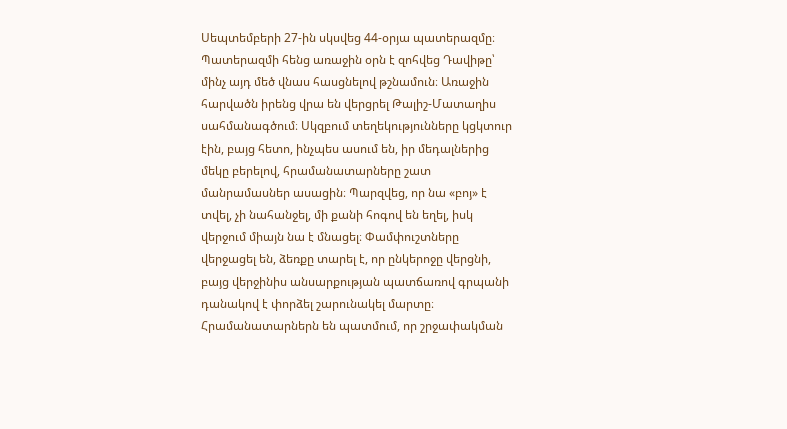Սեպտեմբերի 27-ին սկսվեց 44-օրյա պատերազմը։ Պատերազմի հենց առաջին օրն է զոհվեց Դավիթը՝ մինչ այդ մեծ վնաս հասցնելով թշնամուն։ Առաջին հարվածն իրենց վրա են վերցրել Թալիշ-Մատաղիս սահմանագծում։ Սկզբում տեղեկությունները կցկտուր էին, բայց հետո, ինչպես ասում են, իր մեդալներից մեկը բերելով, հրամանատարները շատ մանրամասներ ասացին։ Պարզվեց, որ նա «բոյ» է տվել, չի նահանջել, մի քանի հոգով են եղել, իսկ վերջում միայն նա է մնացել։ Փամփուշտները վերջացել են, ձեռքը տարել է, որ ընկերոջը վերցնի, բայց վերջինիս անսարքության պատճառով գրպանի դանակով է փորձել շարունակել մարտը։ Հրամանատարներն են պատմում, որ շրջափակման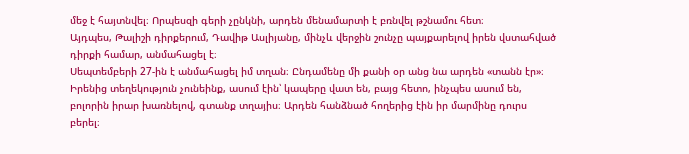մեջ է հայտնվել։ Որպեսզի գերի չընկնի, արդեն մենամարտի է բռնվել թշնամու հետ։
Այդպես, Թալիշի դիրքերում, Դավիթ Ասլիյանը, մինչև վերջին շունչը պայքարելով իրեն վստահված դիրքի համար, անմահացել է։
Սեպտեմբերի 27-ին է անմահացել իմ տղան։ Ընդամենը մի քանի օր անց նա արդեն «տանն էր»։ Իրենից տեղեկություն չունեինք, ասում էին՝ կապերը վատ են, բայց հետո, ինչպես ասում են, բոլորին իրար խառնելով, գտանք տղայիս։ Արդեն հանձնած հողերից էին իր մարմինը դուրս բերել։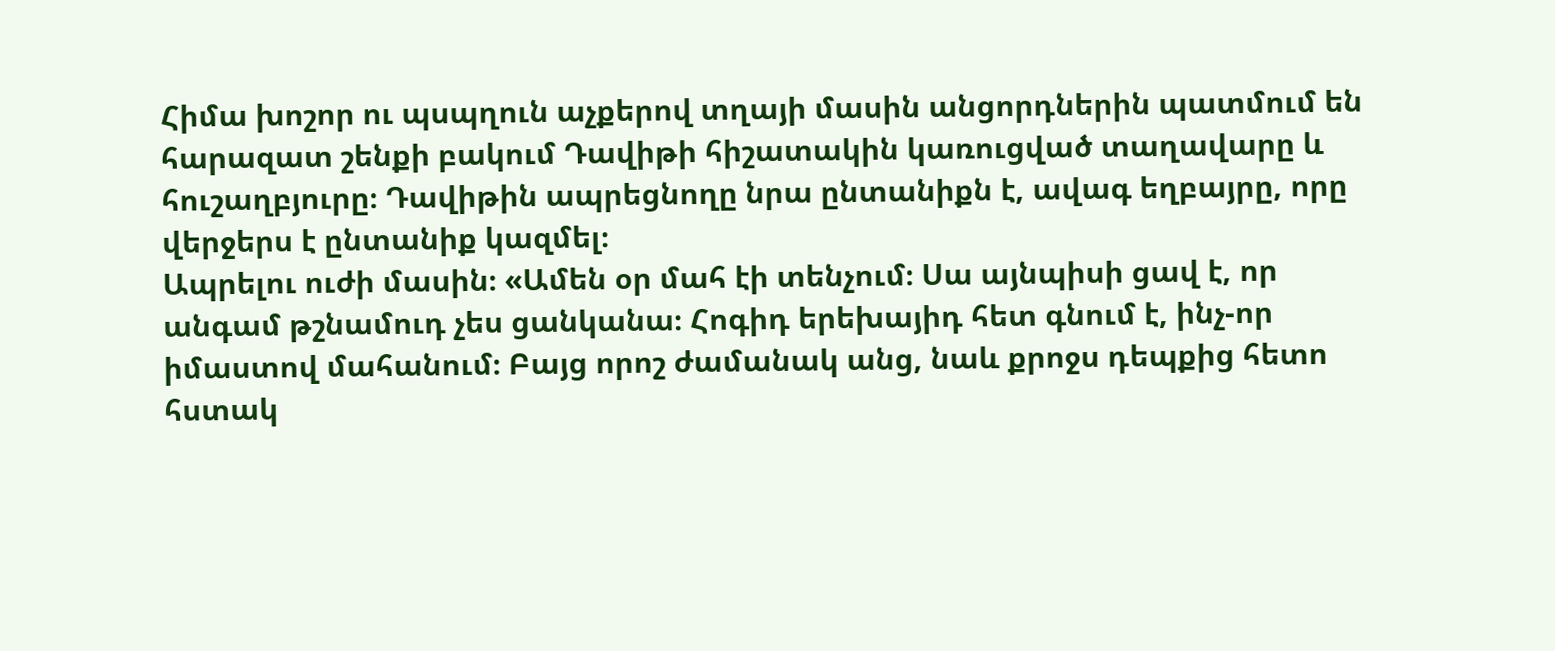Հիմա խոշոր ու պսպղուն աչքերով տղայի մասին անցորդներին պատմում են հարազատ շենքի բակում Դավիթի հիշատակին կառուցված տաղավարը և հուշաղբյուրը։ Դավիթին ապրեցնողը նրա ընտանիքն է, ավագ եղբայրը, որը վերջերս է ընտանիք կազմել։
Ապրելու ուժի մասին։ «Ամեն օր մահ էի տենչում։ Սա այնպիսի ցավ է, որ անգամ թշնամուդ չես ցանկանա։ Հոգիդ երեխայիդ հետ գնում է, ինչ-որ իմաստով մահանում։ Բայց որոշ ժամանակ անց, նաև քրոջս դեպքից հետո հստակ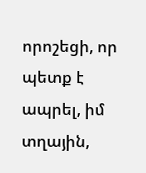որոշեցի, որ պետք է ապրել, իմ տղային,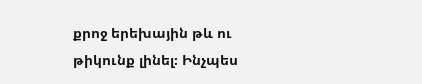քրոջ երեխային թև ու թիկունք լինել։ Ինչպես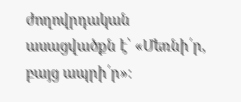ժողովրդական ասացվածքն է՝ «Մեռնի՛ր, բայց ապրի՛ր»։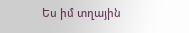Ես իմ տղային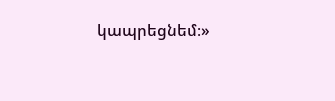կապրեցնեմ։»